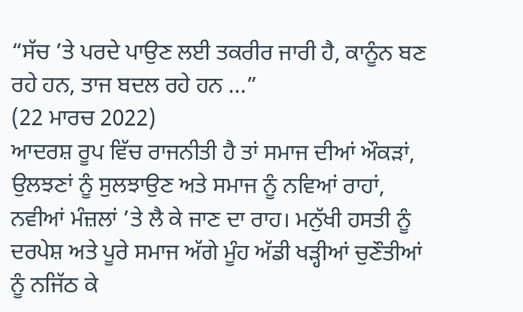“ਸੱਚ ’ਤੇ ਪਰਦੇ ਪਾਉਣ ਲਈ ਤਕਰੀਰ ਜਾਰੀ ਹੈ, ਕਾਨੂੰਨ ਬਣ ਰਹੇ ਹਨ, ਤਾਜ ਬਦਲ ਰਹੇ ਹਨ ...”
(22 ਮਾਰਚ 2022)
ਆਦਰਸ਼ ਰੂਪ ਵਿੱਚ ਰਾਜਨੀਤੀ ਹੈ ਤਾਂ ਸਮਾਜ ਦੀਆਂ ਔਕੜਾਂ, ਉਲਝਣਾਂ ਨੂੰ ਸੁਲਝਾਉਣ ਅਤੇ ਸਮਾਜ ਨੂੰ ਨਵਿਆਂ ਰਾਹਾਂ, ਨਵੀਆਂ ਮੰਜ਼ਲਾਂ ’ਤੇ ਲੈ ਕੇ ਜਾਣ ਦਾ ਰਾਹ। ਮਨੁੱਖੀ ਹਸਤੀ ਨੂੰ ਦਰਪੇਸ਼ ਅਤੇ ਪੂਰੇ ਸਮਾਜ ਅੱਗੇ ਮੂੰਹ ਅੱਡੀ ਖੜ੍ਹੀਆਂ ਚੁਣੌਤੀਆਂ ਨੂੰ ਨਜਿੱਠ ਕੇ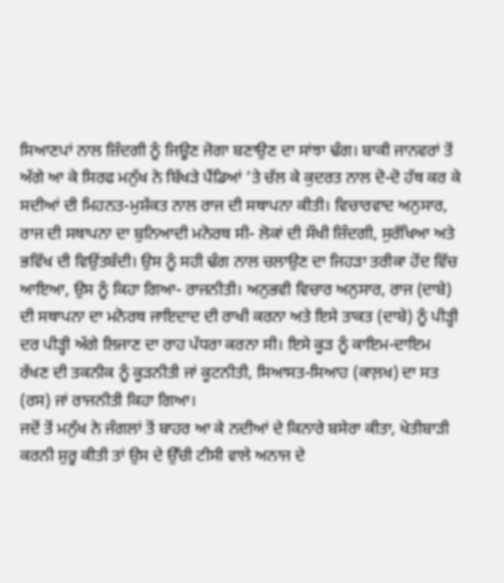ਸਿਆਣਪਾਂ ਨਾਲ ਜ਼ਿੰਦਗੀ ਨੂੰ ਜਿਊਣ ਜੋਗਾ ਬਣਾਉਣ ਦਾ ਸਾਂਝਾ ਢੰਗ। ਬਾਕੀ ਜਾਨਵਰਾਂ ਤੋਂ ਅੱਗੇ ਆ ਕੇ ਸਿਰਫ ਮਨੁੱਖ ਨੇ ਬਿੱਖੜੇ ਪੈਂਡਿਆਂ ’ਤੇ ਚੱਲ ਕੇ ਕੁਦਰਤ ਨਾਲ ਦੋ-ਦੋ ਹੱਥ ਕਰ ਕੇ ਸਦੀਆਂ ਦੀ ਮਿਹਨਤ-ਮੁਸ਼ੱਕਤ ਨਾਲ ਰਾਜ ਦੀ ਸਥਾਪਨਾ ਕੀਤੀ। ਵਿਚਾਰਵਾਦ ਅਨੁਸਾਰ, ਰਾਜ ਦੀ ਸਥਾਪਨਾ ਦਾ ਬੁਨਿਆਦੀ ਮਨੋਰਥ ਸੀ- ਲੋਕਾਂ ਦੀ ਸੌਖੀ ਜ਼ਿੰਦਗੀ, ਸੁਰੱਖਿਆ ਅਤੇ ਭਵਿੱਖ ਦੀ ਵਿਉਂਤਬੰਦੀ। ਉਸ ਨੂੰ ਸਹੀ ਢੰਗ ਨਾਲ ਚਲਾਉਣ ਦਾ ਜਿਹੜਾ ਤਰੀਕਾ ਹੋਂਦ ਵਿੱਚ ਆਇਆ, ਉਸ ਨੂੰ ਕਿਹਾ ਗਿਆ- ਰਾਜਨੀਤੀ। ਅਨੁਭਵੀ ਵਿਚਾਰ ਅਨੁਸਾਰ, ਰਾਜ (ਦਾਬੇ) ਦੀ ਸਥਾਪਨਾ ਦਾ ਮਨੋਰਥ ਜਾਇਦਾਦ ਦੀ ਰਾਖੀ ਕਰਨਾ ਅਤੇ ਇਸੇ ਤਾਕਤ (ਦਾਬੇ) ਨੂੰ ਪੀੜ੍ਹੀ ਦਰ ਪੀੜ੍ਹੀ ਅੱਗੇ ਲਿਜਾਣ ਦਾ ਰਾਹ ਪੱਧਰਾ ਕਰਨਾ ਸੀ। ਇਸੇ ਕੂੜ ਨੂੰ ਕਾਇਮ-ਦਾਇਮ ਰੱਖਣ ਦੀ ਤਕਨੀਕ ਨੂੰ ਕੂੜਨੀਤੀ ਜਾਂ ਕੂਟਨੀਤੀ, ਸਿਆਸਤ-ਸਿਆਹ (ਕਾਲ਼ਖ) ਦਾ ਸਤ (ਰਸ) ਜਾਂ ਰਾਜਨੀਤੀ ਕਿਹਾ ਗਿਆ।
ਜਦੋਂ ਤੋਂ ਮਨੁੱਖ ਨੇ ਜੰਗਲਾਂ ਤੋਂ ਬਾਹਰ ਆ ਕੇ ਨਦੀਆਂ ਦੇ ਕਿਨਾਰੇ ਬਸੇਰਾ ਕੀਤਾ, ਖੇਤੀਬਾੜੀ ਕਰਨੀ ਸ਼ੁਰੂ ਕੀਤੀ ਤਾਂ ਉਸ ਦੇ ਉੱਚੀ ਟੀਸੀ ਵਾਲੇ ਅਨਾਜ ਦੇ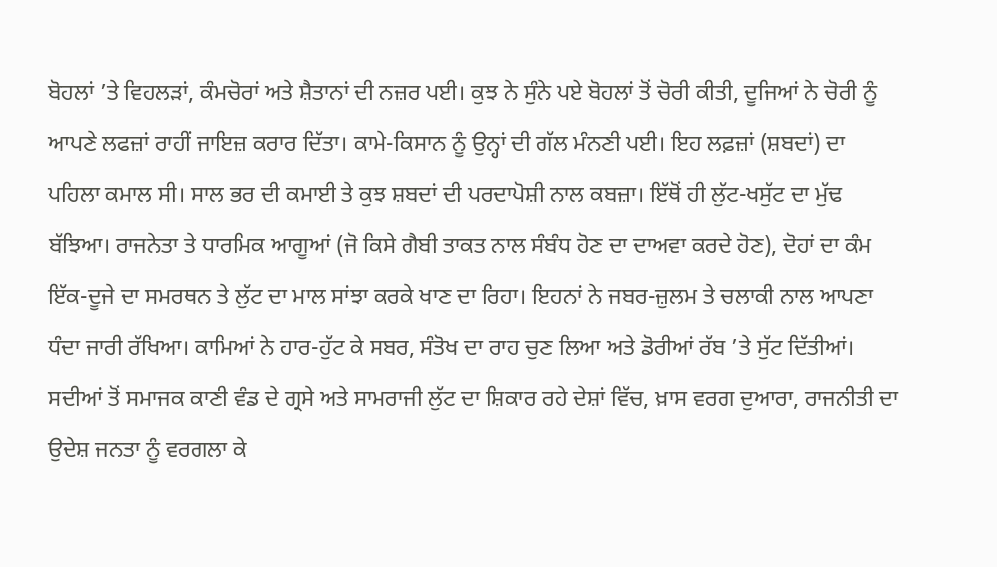ਬੋਹਲਾਂ ’ਤੇ ਵਿਹਲੜਾਂ, ਕੰਮਚੋਰਾਂ ਅਤੇ ਸ਼ੈਤਾਨਾਂ ਦੀ ਨਜ਼ਰ ਪਈ। ਕੁਝ ਨੇ ਸੁੰਨੇ ਪਏ ਬੋਹਲਾਂ ਤੋਂ ਚੋਰੀ ਕੀਤੀ, ਦੂਜਿਆਂ ਨੇ ਚੋਰੀ ਨੂੰ ਆਪਣੇ ਲਫਜ਼ਾਂ ਰਾਹੀਂ ਜਾਇਜ਼ ਕਰਾਰ ਦਿੱਤਾ। ਕਾਮੇ-ਕਿਸਾਨ ਨੂੰ ਉਨ੍ਹਾਂ ਦੀ ਗੱਲ ਮੰਨਣੀ ਪਈ। ਇਹ ਲਫ਼ਜ਼ਾਂ (ਸ਼ਬਦਾਂ) ਦਾ ਪਹਿਲਾ ਕਮਾਲ ਸੀ। ਸਾਲ ਭਰ ਦੀ ਕਮਾਈ ਤੇ ਕੁਝ ਸ਼ਬਦਾਂ ਦੀ ਪਰਦਾਪੋਸ਼ੀ ਨਾਲ ਕਬਜ਼ਾ। ਇੱਥੋਂ ਹੀ ਲੁੱਟ-ਖਸੁੱਟ ਦਾ ਮੁੱਢ ਬੱਝਿਆ। ਰਾਜਨੇਤਾ ਤੇ ਧਾਰਮਿਕ ਆਗੂਆਂ (ਜੋ ਕਿਸੇ ਗੈਬੀ ਤਾਕਤ ਨਾਲ ਸੰਬੰਧ ਹੋਣ ਦਾ ਦਾਅਵਾ ਕਰਦੇ ਹੋਣ), ਦੋਹਾਂ ਦਾ ਕੰਮ ਇੱਕ-ਦੂਜੇ ਦਾ ਸਮਰਥਨ ਤੇ ਲੁੱਟ ਦਾ ਮਾਲ ਸਾਂਝਾ ਕਰਕੇ ਖਾਣ ਦਾ ਰਿਹਾ। ਇਹਨਾਂ ਨੇ ਜਬਰ-ਜ਼ੁਲਮ ਤੇ ਚਲਾਕੀ ਨਾਲ ਆਪਣਾ ਧੰਦਾ ਜਾਰੀ ਰੱਖਿਆ। ਕਾਮਿਆਂ ਨੇ ਹਾਰ-ਹੁੱਟ ਕੇ ਸਬਰ, ਸੰਤੋਖ ਦਾ ਰਾਹ ਚੁਣ ਲਿਆ ਅਤੇ ਡੋਰੀਆਂ ਰੱਬ ’ਤੇ ਸੁੱਟ ਦਿੱਤੀਆਂ। ਸਦੀਆਂ ਤੋਂ ਸਮਾਜਕ ਕਾਣੀ ਵੰਡ ਦੇ ਗ੍ਰਸੇ ਅਤੇ ਸਾਮਰਾਜੀ ਲੁੱਟ ਦਾ ਸ਼ਿਕਾਰ ਰਹੇ ਦੇਸ਼ਾਂ ਵਿੱਚ, ਖ਼ਾਸ ਵਰਗ ਦੁਆਰਾ, ਰਾਜਨੀਤੀ ਦਾ ਉਦੇਸ਼ ਜਨਤਾ ਨੂੰ ਵਰਗਲਾ ਕੇ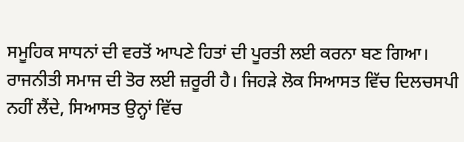ਸਮੂਹਿਕ ਸਾਧਨਾਂ ਦੀ ਵਰਤੋਂ ਆਪਣੇ ਹਿਤਾਂ ਦੀ ਪੂਰਤੀ ਲਈ ਕਰਨਾ ਬਣ ਗਿਆ। ਰਾਜਨੀਤੀ ਸਮਾਜ ਦੀ ਤੋਰ ਲਈ ਜ਼ਰੂਰੀ ਹੈ। ਜਿਹੜੇ ਲੋਕ ਸਿਆਸਤ ਵਿੱਚ ਦਿਲਚਸਪੀ ਨਹੀਂ ਲੈਂਦੇ, ਸਿਆਸਤ ਉਨ੍ਹਾਂ ਵਿੱਚ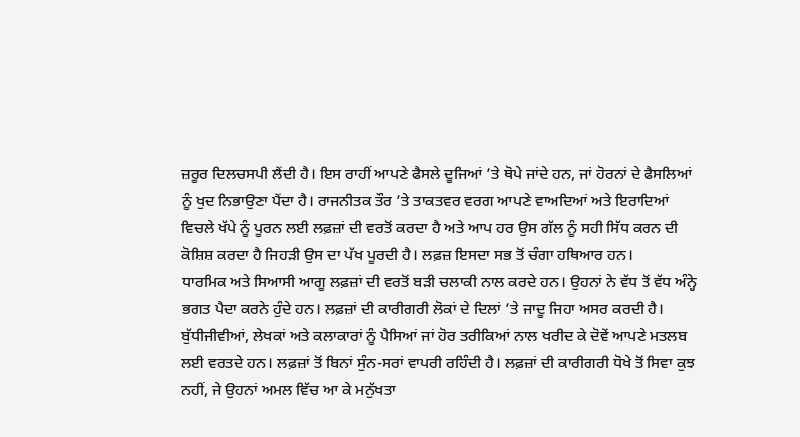ਜ਼ਰੂਰ ਦਿਲਚਸਪੀ ਲੈਂਦੀ ਹੈ। ਇਸ ਰਾਹੀਂ ਆਪਣੇ ਫੈਸਲੇ ਦੂਜਿਆਂ ’ਤੇ ਥੋਪੇ ਜਾਂਦੇ ਹਨ, ਜਾਂ ਹੋਰਨਾਂ ਦੇ ਫੈਸਲਿਆਂ ਨੂੰ ਖੁਦ ਨਿਭਾਉਣਾ ਪੈਂਦਾ ਹੈ। ਰਾਜਨੀਤਕ ਤੌਰ ’ਤੇ ਤਾਕਤਵਰ ਵਰਗ ਆਪਣੇ ਵਾਅਦਿਆਂ ਅਤੇ ਇਰਾਦਿਆਂ ਵਿਚਲੇ ਖੱਪੇ ਨੂੰ ਪੂਰਨ ਲਈ ਲਫ਼ਜ਼ਾਂ ਦੀ ਵਰਤੋਂ ਕਰਦਾ ਹੈ ਅਤੇ ਆਪ ਹਰ ਉਸ ਗੱਲ ਨੂੰ ਸਹੀ ਸਿੱਧ ਕਰਨ ਦੀ ਕੋਸ਼ਿਸ਼ ਕਰਦਾ ਹੈ ਜਿਹੜੀ ਉਸ ਦਾ ਪੱਖ ਪੂਰਦੀ ਹੈ। ਲਫ਼ਜ਼ ਇਸਦਾ ਸਭ ਤੋਂ ਚੰਗਾ ਹਥਿਆਰ ਹਨ।
ਧਾਰਮਿਕ ਅਤੇ ਸਿਆਸੀ ਆਗੂ ਲਫ਼ਜ਼ਾਂ ਦੀ ਵਰਤੋਂ ਬੜੀ ਚਲਾਕੀ ਨਾਲ ਕਰਦੇ ਹਨ। ਉਹਨਾਂ ਨੇ ਵੱਧ ਤੋਂ ਵੱਧ ਅੰਨ੍ਹੇ ਭਗਤ ਪੈਦਾ ਕਰਨੇ ਹੁੰਦੇ ਹਨ। ਲਫ਼ਜ਼ਾਂ ਦੀ ਕਾਰੀਗਰੀ ਲੋਕਾਂ ਦੇ ਦਿਲਾਂ ’ਤੇ ਜਾਦੂ ਜਿਹਾ ਅਸਰ ਕਰਦੀ ਹੈ। ਬੁੱਧੀਜੀਵੀਆਂ, ਲੇਖਕਾਂ ਅਤੇ ਕਲਾਕਾਰਾਂ ਨੂੰ ਪੈਸਿਆਂ ਜਾਂ ਹੋਰ ਤਰੀਕਿਆਂ ਨਾਲ ਖਰੀਦ ਕੇ ਦੋਵੇਂ ਆਪਣੇ ਮਤਲਬ ਲਈ ਵਰਤਦੇ ਹਨ। ਲਫ਼ਜ਼ਾਂ ਤੋਂ ਬਿਨਾਂ ਸੁੰਨ-ਸਰਾਂ ਵਾਪਰੀ ਰਹਿੰਦੀ ਹੈ। ਲਫ਼ਜ਼ਾਂ ਦੀ ਕਾਰੀਗਰੀ ਧੋਖੇ ਤੋਂ ਸਿਵਾ ਕੁਝ ਨਹੀਂ, ਜੇ ਉਹਨਾਂ ਅਮਲ ਵਿੱਚ ਆ ਕੇ ਮਨੁੱਖਤਾ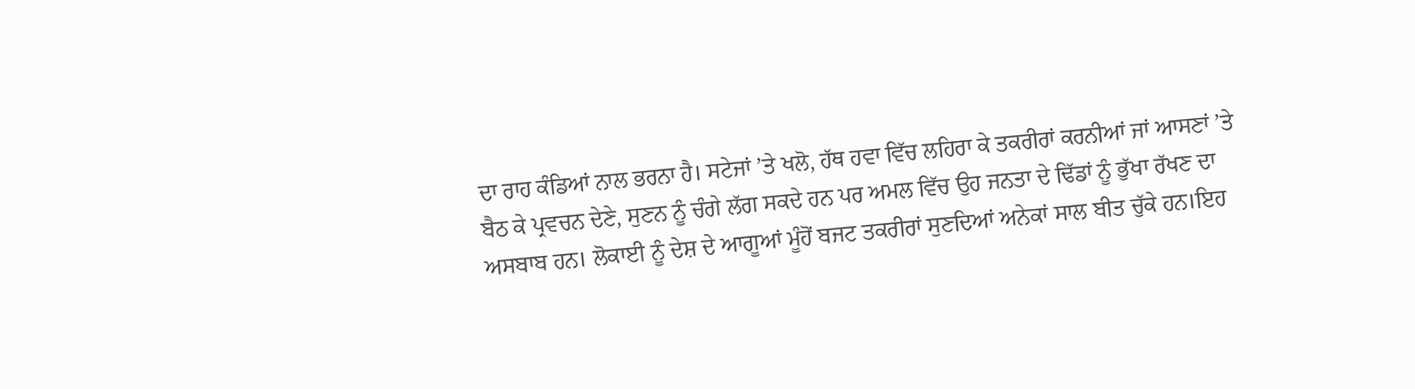ਦਾ ਰਾਹ ਕੰਡਿਆਂ ਨਾਲ ਭਰਨਾ ਹੈ। ਸਟੇਜਾਂ ’ਤੇ ਖਲੋ, ਹੱਥ ਹਵਾ ਵਿੱਚ ਲਹਿਰਾ ਕੇ ਤਕਰੀਰਾਂ ਕਰਨੀਆਂ ਜਾਂ ਆਸਣਾਂ ’ਤੇ ਬੈਠ ਕੇ ਪ੍ਰਵਚਨ ਦੇਣੇ, ਸੁਣਨ ਨੂੰ ਚੰਗੇ ਲੱਗ ਸਕਦੇ ਹਨ ਪਰ ਅਮਲ ਵਿੱਚ ਉਹ ਜਨਤਾ ਦੇ ਢਿੱਡਾਂ ਨੂੰ ਭੁੱਖਾ ਰੱਖਣ ਦਾ ਅਸਬਾਬ ਹਨ। ਲੋਕਾਈ ਨੂੰ ਦੇਸ਼ ਦੇ ਆਗੂਆਂ ਮੂੰਹੋਂ ਬਜਟ ਤਕਰੀਰਾਂ ਸੁਣਦਿਆਂ ਅਨੇਕਾਂ ਸਾਲ ਬੀਤ ਚੁੱਕੇ ਹਨ।ਇਹ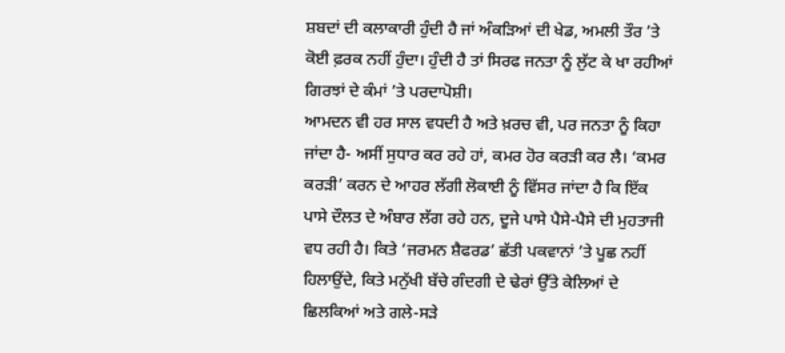ਸ਼ਬਦਾਂ ਦੀ ਕਲਾਕਾਰੀ ਹੁੰਦੀ ਹੈ ਜਾਂ ਅੰਕੜਿਆਂ ਦੀ ਖੇਡ, ਅਮਲੀ ਤੌਰ ’ਤੇ ਕੋਈ ਫ਼ਰਕ ਨਹੀਂ ਹੁੰਦਾ। ਹੁੰਦੀ ਹੈ ਤਾਂ ਸਿਰਫ ਜਨਤਾ ਨੂੰ ਲੁੱਟ ਕੇ ਖਾ ਰਹੀਆਂ ਗਿਰਝਾਂ ਦੇ ਕੰਮਾਂ ’ਤੇ ਪਰਦਾਪੋਸ਼ੀ।
ਆਮਦਨ ਵੀ ਹਰ ਸਾਲ ਵਧਦੀ ਹੈ ਅਤੇ ਖ਼ਰਚ ਵੀ, ਪਰ ਜਨਤਾ ਨੂੰ ਕਿਹਾ ਜਾਂਦਾ ਹੈ- ਅਸੀਂ ਸੁਧਾਰ ਕਰ ਰਹੇ ਹਾਂ, ਕਮਰ ਹੋਰ ਕਰੜੀ ਕਰ ਲੈ। ‘ਕਮਰ ਕਰੜੀ’ ਕਰਨ ਦੇ ਆਹਰ ਲੱਗੀ ਲੋਕਾਈ ਨੂੰ ਵਿੱਸਰ ਜਾਂਦਾ ਹੈ ਕਿ ਇੱਕ ਪਾਸੇ ਦੌਲਤ ਦੇ ਅੰਬਾਰ ਲੱਗ ਰਹੇ ਹਨ, ਦੂਜੇ ਪਾਸੇ ਪੈਸੇ-ਪੈਸੇ ਦੀ ਮੁਹਤਾਜੀ ਵਧ ਰਹੀ ਹੈ। ਕਿਤੇ ‘ਜਰਮਨ ਸ਼ੈਫਰਡ’ ਛੱਤੀ ਪਕਵਾਨਾਂ ’ਤੇ ਪੂਛ ਨਹੀਂ ਹਿਲਾਉਂਦੇ, ਕਿਤੇ ਮਨੁੱਖੀ ਬੱਚੇ ਗੰਦਗੀ ਦੇ ਢੇਰਾਂ ਉੱਤੇ ਕੇਲਿਆਂ ਦੇ ਛਿਲਕਿਆਂ ਅਤੇ ਗਲੇ-ਸੜੇ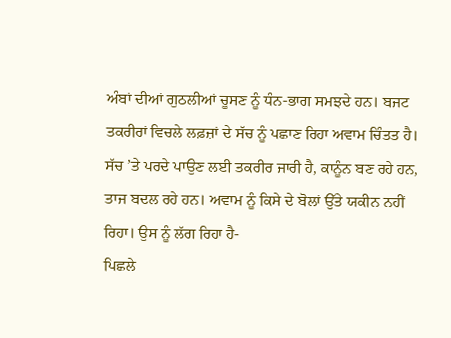ਅੰਬਾਂ ਦੀਆਂ ਗੁਠਲੀਆਂ ਚੂਸਣ ਨੂੰ ਧੰਨ-ਭਾਗ ਸਮਝਦੇ ਹਨ। ਬਜਟ ਤਕਰੀਰਾਂ ਵਿਚਲੇ ਲਫ਼ਜ਼ਾਂ ਦੇ ਸੱਚ ਨੂੰ ਪਛਾਣ ਰਿਹਾ ਅਵਾਮ ਚਿੰਤਤ ਹੈ। ਸੱਚ ’ਤੇ ਪਰਦੇ ਪਾਉਣ ਲਈ ਤਕਰੀਰ ਜਾਰੀ ਹੈ, ਕਾਨੂੰਨ ਬਣ ਰਹੇ ਹਨ, ਤਾਜ ਬਦਲ ਰਹੇ ਹਨ। ਅਵਾਮ ਨੂੰ ਕਿਸੇ ਦੇ ਬੋਲਾਂ ਉੱਤੇ ਯਕੀਨ ਨਹੀਂ ਰਿਹਾ। ਉਸ ਨੂੰ ਲੱਗ ਰਿਹਾ ਹੈ-
ਪਿਛਲੇ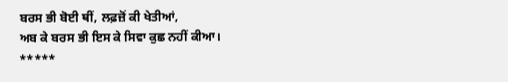ਬਰਸ ਭੀ ਬੋਈ ਥੀਂ, ਲਫ਼ਜ਼ੋਂ ਕੀ ਖੇਤੀਆਂ,
ਅਬ ਕੇ ਬਰਸ ਭੀ ਇਸ ਕੇ ਸਿਵਾ ਕੁਛ ਨਹੀਂ ਕੀਆ।
*****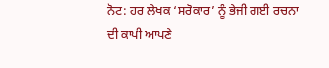ਨੋਟ: ਹਰ ਲੇਖਕ ‘ਸਰੋਕਾਰ’ ਨੂੰ ਭੇਜੀ ਗਈ ਰਚਨਾ ਦੀ ਕਾਪੀ ਆਪਣੇ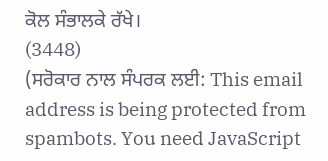ਕੋਲ ਸੰਭਾਲਕੇ ਰੱਖੇ।
(3448)
(ਸਰੋਕਾਰ ਨਾਲ ਸੰਪਰਕ ਲਈ: This email address is being protected from spambots. You need JavaScript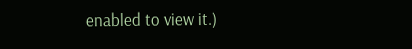enabled to view it.)